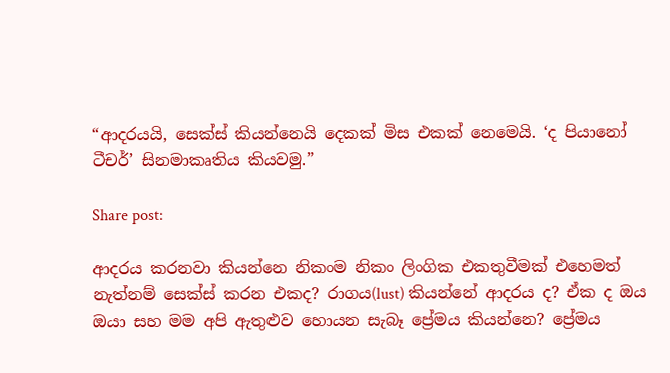“ආදරයයි, සෙක්ස් කියන්නෙයි දෙකක් මිස එකක් නෙමෙයි. ‘ද පියානෝ ටීචර්’ සිනමාකෘතිය කියවමු.”

Share post:

ආදරය කරනවා කියන්නෙ නිකංම නිකං ලිංගික එකතුවීමක් එහෙමත් නැත්නම් සෙක්ස් කරන එකද? රාගය(lust) කියන්නේ ආදරය ද? ඒක ද ඔය ඔයා සහ මම අපි ඇතුළුව හොයන සැබෑ ප්‍රේමය කියන්නෙ? ප්‍රේමය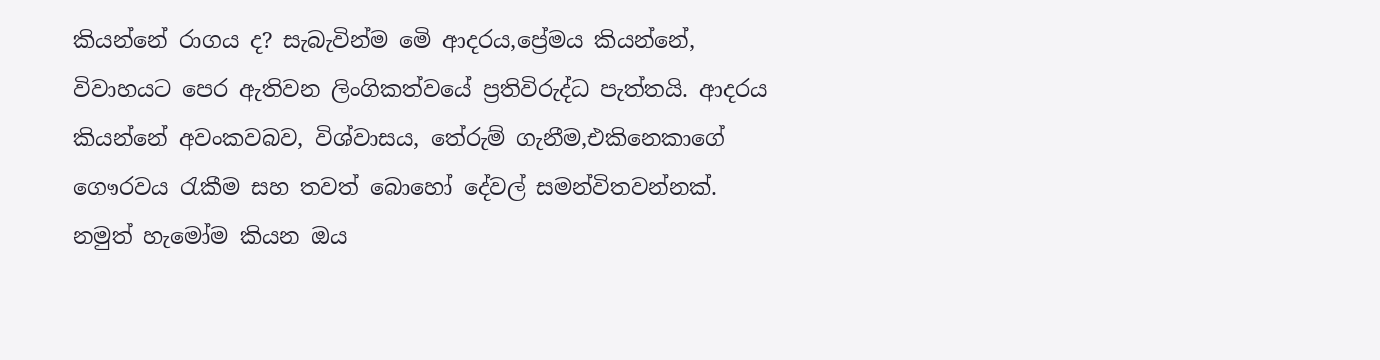කියන්නේ රාගය ද? සැබැවින්ම මෙි ආදරය,ප්‍රේමය කියන්නේ, විවාහයට පෙර ඇතිවන ලිංගිකත්වයේ ප්‍රතිවිරුද්ධ පැත්තයි. ආදරය කියන්නේ අවංකවබව, විශ්වාසය, තේරුම් ගැනීම,එකිනෙකාගේ ගෞරවය රැකීම සහ තවත් බොහෝ දේවල් සමන්විතවන්නක්. නමුත් හැමෝම කියන ඔය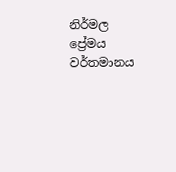නිර්මල ප්‍රේමය වර්තමානය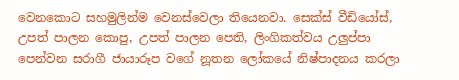වෙනකොට සහමුලින්ම වෙනස්වෙලා තියෙනවා. සෙක්ස් වීඩියෝස්, උපත් පාලන කොපු, උපත් පාලන පෙති, ලිංගිකත්වය උලුප්පා පෙන්වන සරාගී ජායාරූප වගේ නූතන ලෝකයේ නිෂ්පාදනය කරලා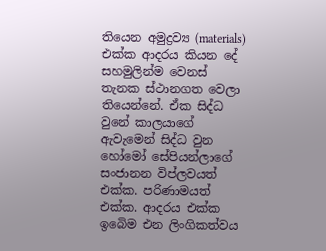තියෙන අමුද්‍රව්‍ය (materials) එක්ක ආදරය කියන දේ සහමුලින්ම වෙනස් තැනක ස්ථානගත වෙලා තියෙන්නේ. ඒක සිද්ධ වුනේ කාලයාගේ ඇවැමෙන් සිද්ධ වුන හෝමෝ සේපියන්ලාගේ සංජානන විප්ලවයත් එක්ක. පරිණාමයත් එක්ක. ආදරය එක්ක ඉබෙිම එන ලිංගිකත්වය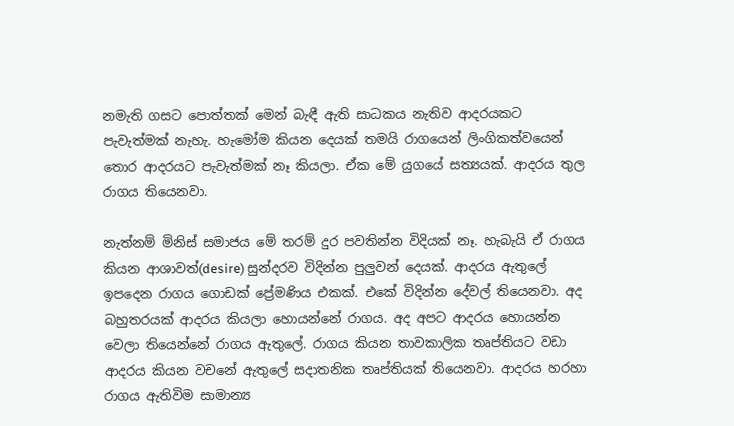නමැති ගසට පොත්තක් මෙන් බැඳී ඇති සාධකය නැතිව ආදරයකට පැවැත්මක් නැහැ. හැමෝම කියන දෙයක් තමයි රාගයෙන් ලිංගිකත්වයෙන් තොර ආදරයට පැවැත්මක් නෑ කියලා. ඒක මේ යුගයේ සත්‍යයක්. ආදරය තුල රාගය තියෙනවා.

නැත්නම් මිනිස් සමාජය මේ තරම් දුර පවතින්න විදියක් නෑ. හැබැයි ඒ රාගය කියන ආශාවත්(desire) සුන්දරව විදින්න පුලුවන් දෙයක්. ආදරය ඇතුලේ ඉපදෙන රාගය ගොඩක් ප්‍රේමණිය එකක්. එකේ විදින්න දේවල් තියෙනවා. අද බහුතරයක් ආදරය කියලා හොයන්නේ රාගය. අද අපට ආදරය හොයන්න වෙලා තියෙන්නේ රාගය ඇතුලේ. රාගය කියන තාවකාලික තෘප්තියට වඩා ආදරය කියන වචනේ ඇතුලේ සදාතනික තෘප්තියක් තියෙනවා. ආදරය හරහා රාගය ඇතිවිම සාමාන්‍ය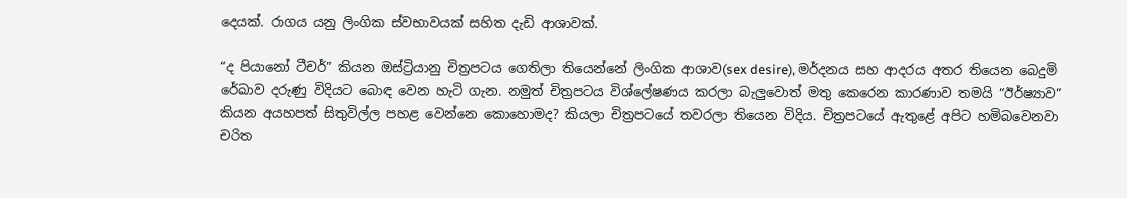දෙයක්. රාගය යනු ලිංගික ස්වභාවයක් සහිත දැඩි ආශාවක්.

“ද පියානෝ ටීචර්” කියන ඔස්ට්‍රියානු චිත්‍රපටය ගෙතිලා තියෙන්නේ ලිංගික ආශාව(sex desire), මර්දනය සහ ආදරය අතර තියෙන බෙදුමි රේඛාව දරුණු විදියට බොඳ වෙන හැටි ගැන. නමුත් චිත්‍රපටය විශ්ලේෂණය කරලා බැලුවොත් මතු කෙරෙන කාරණාව තමයි “ඊර්ෂ්‍යාව” කියන අයහපත් සිතුවිල්ල පහළ වෙන්නෙ කොහොමද? කියලා චිත්‍රපටයේ තවරලා තියෙන විදිය. චිත්‍රපටයේ ඇතුළේ අපිට හමිබවෙනවා චරිත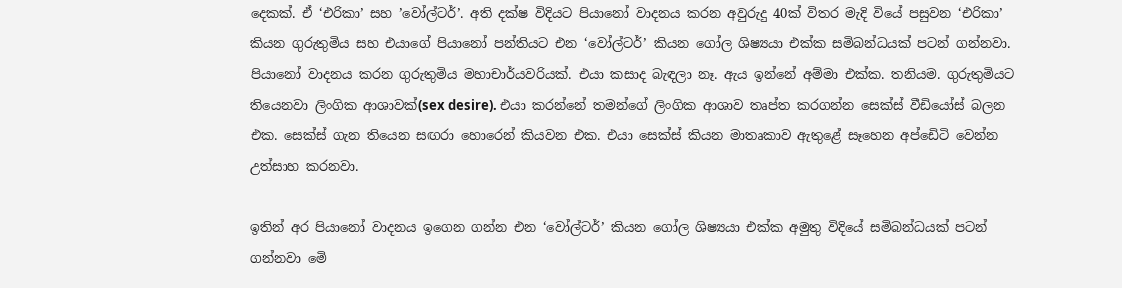දෙකක්. ඒ ‘එරිකා’ සහ ’වෝල්ටර්’. අති දක්ෂ විදියට පියානෝ වාදනය කරන අවුරුදු 40ක් විතර මැදි වියේ පසුවන ‘එරිකා’ කියන ගුරුතුමිය සහ එයාගේ පියානෝ පන්තියට එන ‘වෝල්ටර්’ කියන ගෝල ශිෂ්‍යයා එක්ක සමිබන්ධයක් පටන් ගන්නවා. පියානෝ වාදනය කරන ගුරුතුමිය මහාචාර්යවරියක්. එයා කසාද බැඳලා නෑ. ඇය ඉන්නේ අම්මා එක්ක. තනියම. ගුරුතුමියට තියෙනවා ලිංගික ආශාවක්(sex desire). එයා කරන්නේ තමන්ගේ ලිංගික ආශාව තෘප්ත කරගන්න සෙක්ස් වීඩියෝස් බලන එක. සෙක්ස් ගැන තියෙන සඟරා හොරෙන් කියවන එක. එයා සෙක්ස් කියන මාතෘකාව ඇතුළේ සෑහෙන අප්ඩෙිටි වෙන්න උත්සාහ කරනවා.

ඉතින් අර පියානෝ වාදනය ඉගෙන ගන්න එන ‘වෝල්ටර්’ කියන ගෝල ශිෂ්‍යයා එක්ක අමුතු විදියේ සමිබන්ධයක් පටන් ගන්නවා මෙි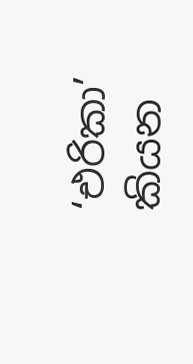‘එරිකා’ කියන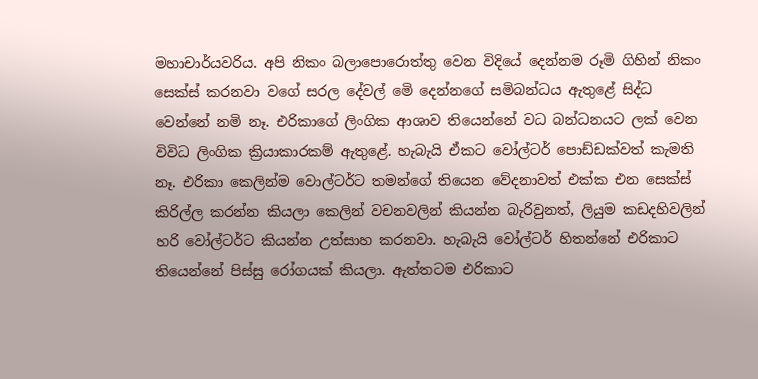මහාචාර්යවරිය. අපි නිකං බලාපොරොත්තු වෙන විදියේ දෙන්නම රූමි ගිහින් නිකං සෙක්ස් කරනවා වගේ සරල දේවල් මෙි දෙන්නගේ සමිබන්ධය ඇතුළේ සිද්ධ වෙන්නේ නමි නෑ. එරිකාගේ ලිංගික ආශාව තියෙන්නේ වධ බන්ධනයට ලක් වෙන විවිධ ලිංගික ක්‍රියාකාරකම් ඇතුළේ. හැබැයි ඒකට වෝල්ටර් පොඩ්ඩක්වත් කැමති නෑ. එරිකා කෙලින්ම වොල්ටර්ට තමන්ගේ තියෙන වේදනාවත් එක්ක එන සෙක්ස් කිරිල්ල කරන්න කියලා කෙලින් වචනවලින් කියන්න බැරිවුනත්, ලියුම කඩදහිවලින් හරි වෝල්ටර්ට කියන්න උත්සාහ කරනවා. හැබැයි වෝල්ටර් හිතන්නේ එරිකාට තියෙන්නේ පිස්සු රෝගයක් කියලා. ඇත්තටම එරිකාට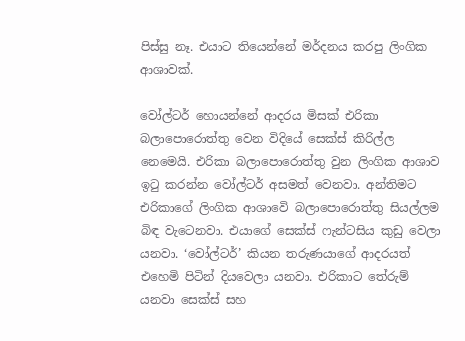පිස්සු නෑ. එයාට තියෙන්නේ මර්දනය කරපු ලිංගික ආශාවක්.

වෝල්ටර් හොයන්නේ ආදරය මිසක් එරිකා බලාපොරොත්තු වෙන විදියේ සෙක්ස් කිරිල්ල නෙමෙයි. එරිකා බලාපොරොත්තු වුන ලිංගික ආශාව ඉටු කරන්න වෝල්ටර් අසමත් වෙනවා. අන්තිමට එරිකාගේ ලිංගික ආශාවෙි බලාපොරොත්තු සියල්ලම බිඳ වැටෙනවා. එයාගේ සෙක්ස් ෆැන්ටසිය කුඩු වෙලා යනවා. ‘වෝල්ටර්’ කියන තරුණයාගේ ආදරයත් එහෙමි පිටින් දියවෙලා යනවා. එරිකාට තේරුම් යනවා සෙක්ස් සහ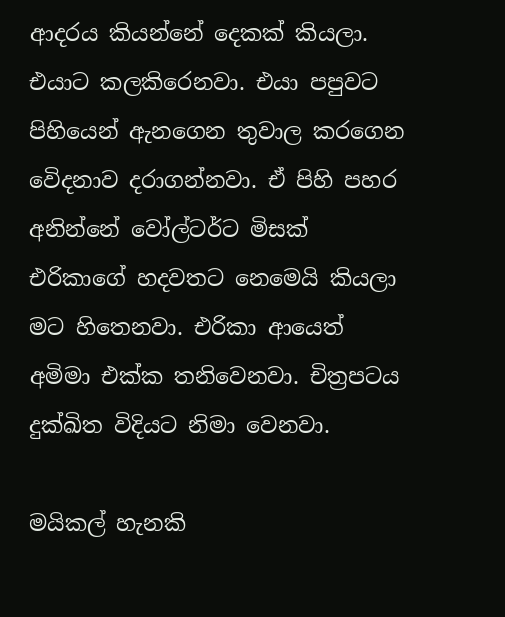ආදරය කියන්නේ දෙකක් කියලා. එයාට කලකිරෙනවා. එයා පපුවට පිහියෙන් ඇනගෙන තුවාල කරගෙන වෙිදනාව දරාගන්නවා. ඒ පිහි පහර අනින්නේ වෝල්ටර්ට මිසක් එරිකාගේ හදවතට නෙමෙයි කියලා මට හිතෙනවා. එරිකා ආයෙත් අමිමා එක්ක තනිවෙනවා. චිත්‍රපටය දුක්ඛිත විදියට නිමා වෙනවා.

මයිකල් හැනකි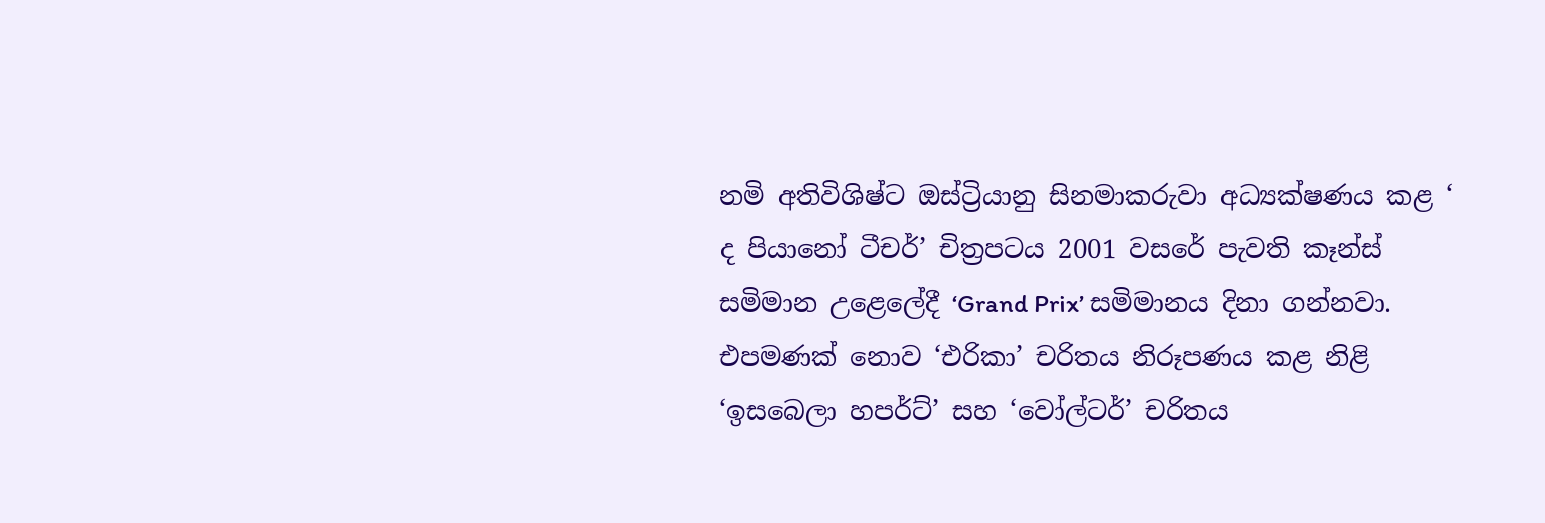නමි අතිවිශිෂ්ට ඔස්ට්‍රියානු සිනමාකරුවා අධ්‍යක්ෂණය කළ ‘ ද පියානෝ ටීචර්’ චිත්‍රපටය 2001 වසරේ පැවති කෑන්ස් සමිමාන උළෙලේදී ‘Grand Prix’ සමිමානය දිනා ගන්නවා. එපමණක් නොව ‘එරිකා’ චරිතය නිරූපණය කළ නිළි ‘ඉසබෙලා හපර්ට්’ සහ ‘වෝල්ටර්’ චරිතය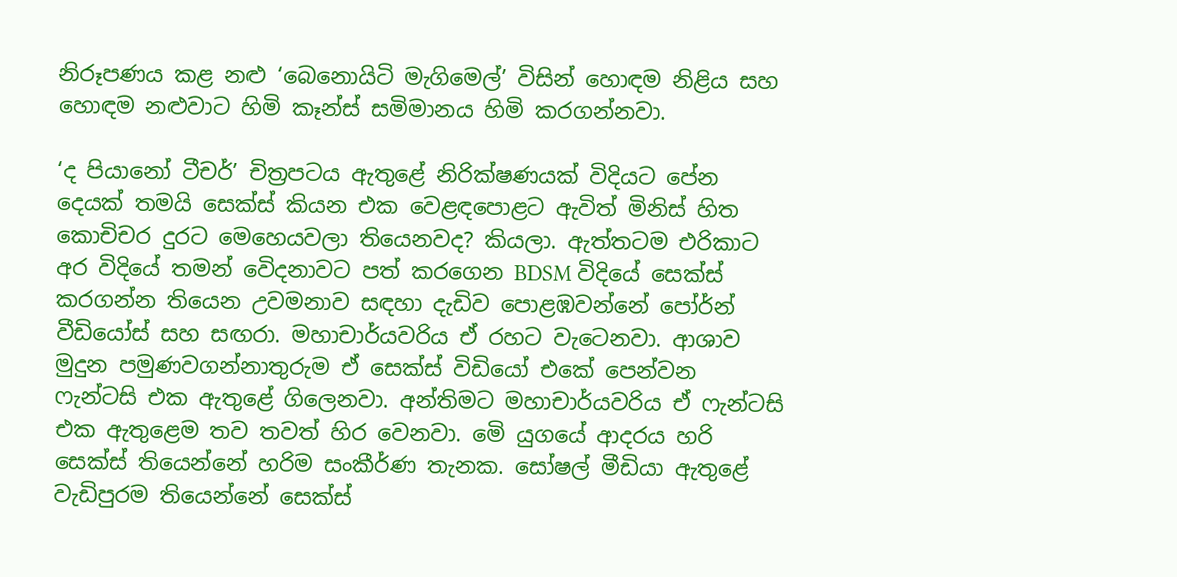නිරූපණය කළ නළු ‘බෙනොයිටි මැගිමෙල්’ විසින් හොඳම නිළිය සහ හොඳම නළුවාට හිමි කෑන්ස් සමිමානය හිමි කරගන්නවා.

‘ද පියානෝ ටීචර්’ චිත්‍රපටය ඇතුළේ නිරික්ෂණයක් විදියට පේන දෙයක් තමයි සෙක්ස් කියන එක වෙළඳපොළට ඇවිත් මිනිස් හිත කොචිචර දුරට මෙහෙයවලා තියෙනවද? කියලා. ඇත්තටම එරිකාට අර විදියේ තමන් වෙිදනාවට පත් කරගෙන BDSM විදියේ සෙක්ස් කරගන්න තියෙන උවමනාව සඳහා දැඩිව පොළඹවන්නේ පෝර්න් වීඩියෝස් සහ සඟරා. මහාචාර්යවරිය ඒ රහට වැටෙනවා. ආශාව මුදුන පමුණවගන්නාතුරුම ඒ සෙක්ස් විඩියෝ එකේ පෙන්වන ෆැන්ටසි එක ඇතුළේ ගිලෙනවා. අන්තිමට මහාචාර්යවරිය ඒ ෆැන්ටසි එක ඇතුළෙම තව තවත් හිර වෙනවා. මෙි යුගයේ ආදරය හරි සෙක්ස් තියෙන්නේ හරිම සංකීර්ණ තැනක. සෝෂල් මීඩියා ඇතුළේ වැඩිපුරම තියෙන්නේ සෙක්ස්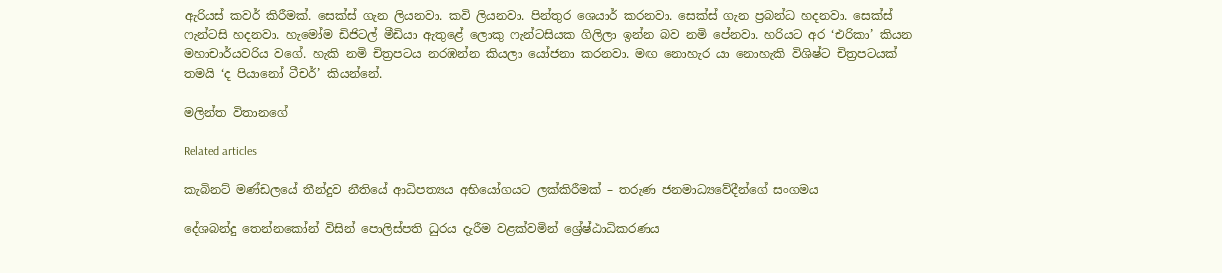ඇරියස් කවර් කිරීමක්. සෙක්ස් ගැන ලියනවා. කවි ලියනවා. පින්තුර ශෙයාර් කරනවා. සෙක්ස් ගැන ප්‍රබන්ධ හදනවා. සෙක්ස් ෆැන්ටසි හදනවා. හැමෝම ඩිජිටල් මීඩියා ඇතුළේ ලොකු ෆැන්ටසියක ගිලිලා ඉන්න බව නමි පේනවා. හරියට අර ‘එරිකා’ කියන මහාචාර්යවරිය වගේ. හැකි නමි චිත්‍රපටය නරඹන්න කියලා යෝජනා කරනවා. මඟ නොහැර යා නොහැකි විශිෂ්ට චිත්‍රපටයක් තමයි ‘ද පියානෝ ටීචර්’ කියන්නේ.

මලින්ත විතානගේ

Related articles

කැබිනට් මණ්ඩලයේ තීන්දුව නීතියේ ආධිපත්‍යය අභියෝගයට ලක්කිරීමක් – තරුණ ජනමාධ්‍යවේදීන්ගේ සංගමය

දේශබන්දු තෙන්නකෝන් විසින් පොලිස්පති ධුරය දැරීම වළක්වමින් ශ්‍රේෂ්ඨාධිකරණය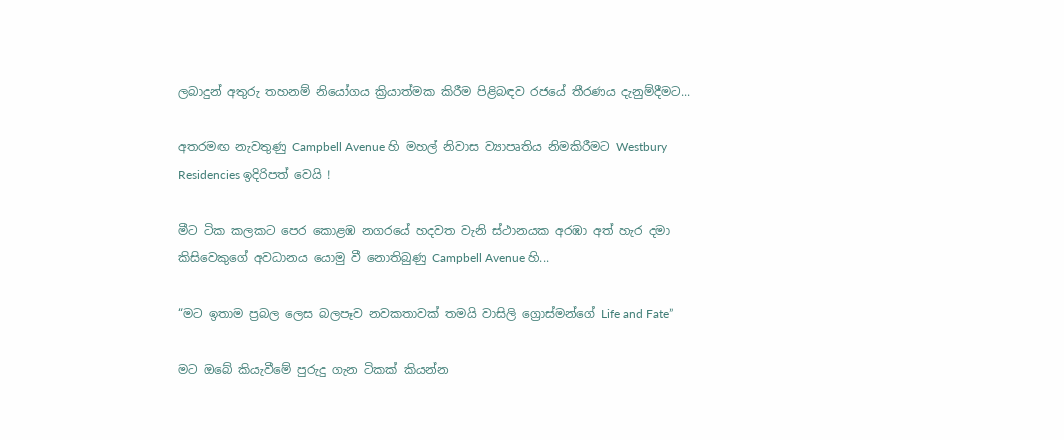ලබාදුන් අතුරු තහනම් නියෝගය ක්‍රියාත්මක කිරීම පිළිබඳව රජයේ තීරණය දැනුම්දීමට...

අතරමඟ නැවතුණු Campbell Avenue හි මහල් නිවාස ව්‍යාපෘතිය නිමකිරීමට Westbury Residencies ඉදිරිපත් වෙයි !

මීට ටික කලකට පෙර කොළඹ නගරයේ හදවත වැනි ස්ථානයක අරඹා අත් හැර දමා කිසිවෙකුගේ අවධානය යොමු වී නොතිබුණු Campbell Avenue හි...

“මට ඉතාම ප්‍රබල ලෙස බලපෑව නවකතාවක් තමයි වාසිලි ග්‍රොස්මන්ගේ Life and Fate”

මට ඔබේ කියැවීමේ පුරුදු ගැන ටිකක් කියන්න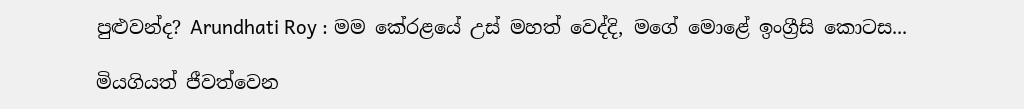පුළුවන්ද? Arundhati Roy : මම කේරළයේ උස් මහත් වෙද්දි, මගේ මොළේ ඉංග්‍රීසි කොටස...

මියගියත් ජීවත්වෙන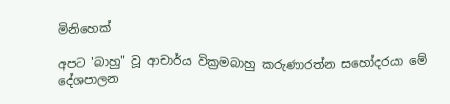මිනිහෙක්

අපට 'බාහු" වූ ආචාර්ය වික්‍රමබාහු කරුණාරත්න සහෝදරයා මේ දේශපාලන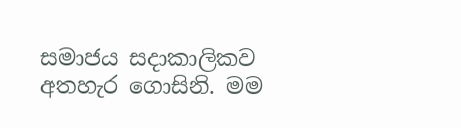සමාජය සදාකාලිකව අතහැර ගොසිනි. මම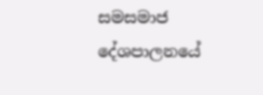සමසමාජ දේශපාලනයේ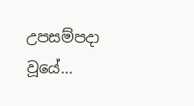උපසම්පදා වූයේ...